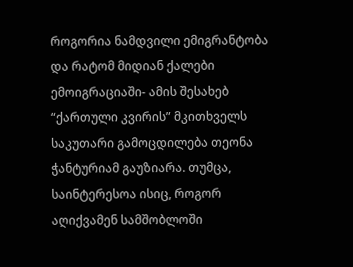როგორია ნამდვილი ემიგრანტობა და რატომ მიდიან ქალები ემოიგრაციაში- ამის შესახებ “ქართული კვირის” მკითხველს საკუთარი გამოცდილება თეონა ჭანტურიამ გაუზიარა. თუმცა, საინტერესოა ისიც, როგორ აღიქვამენ სამშობლოში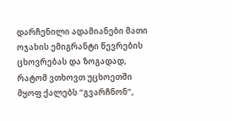დარჩენილი ადამიანები მათი ოჯახის ემიგრანტი წევრების ცხოვრებას და ზოგადად, რატომ ვთხოვთ უცხოეთში მყოფ ქალებს “გვარჩნონ“,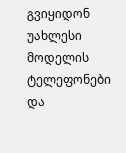გვიყიდონ უახლესი მოდელის ტელეფონები და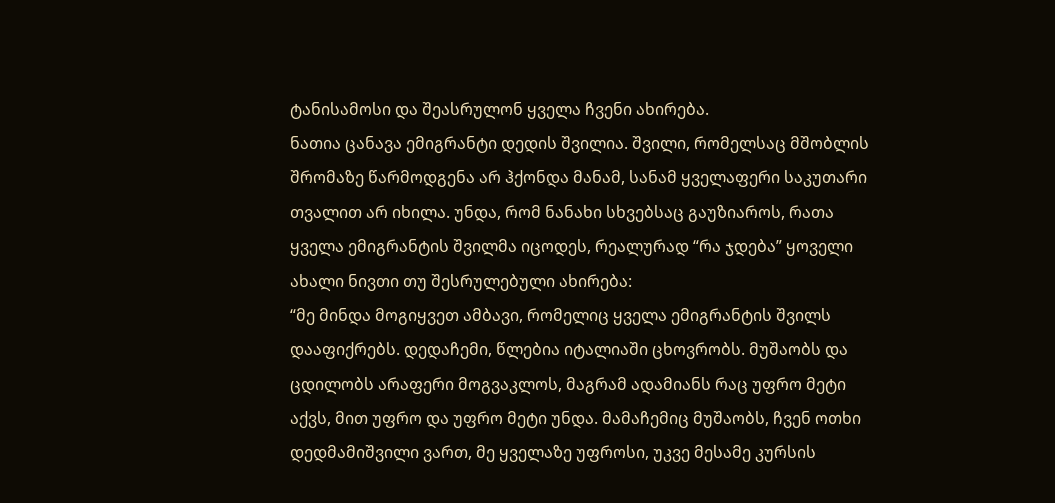ტანისამოსი და შეასრულონ ყველა ჩვენი ახირება.
ნათია ცანავა ემიგრანტი დედის შვილია. შვილი, რომელსაც მშობლის შრომაზე წარმოდგენა არ ჰქონდა მანამ, სანამ ყველაფერი საკუთარი თვალით არ იხილა. უნდა, რომ ნანახი სხვებსაც გაუზიაროს, რათა ყველა ემიგრანტის შვილმა იცოდეს, რეალურად “რა ჯდება” ყოველი ახალი ნივთი თუ შესრულებული ახირება:
“მე მინდა მოგიყვეთ ამბავი, რომელიც ყველა ემიგრანტის შვილს დააფიქრებს. დედაჩემი, წლებია იტალიაში ცხოვრობს. მუშაობს და ცდილობს არაფერი მოგვაკლოს, მაგრამ ადამიანს რაც უფრო მეტი აქვს, მით უფრო და უფრო მეტი უნდა. მამაჩემიც მუშაობს, ჩვენ ოთხი დედმამიშვილი ვართ, მე ყველაზე უფროსი, უკვე მესამე კურსის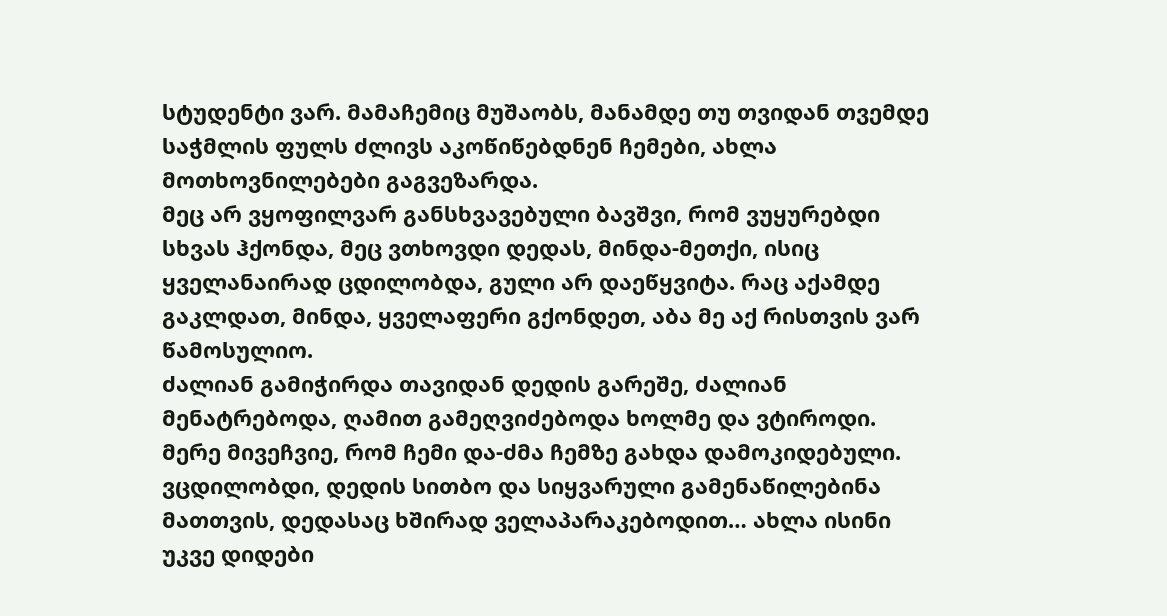სტუდენტი ვარ. მამაჩემიც მუშაობს, მანამდე თუ თვიდან თვემდე საჭმლის ფულს ძლივს აკოწიწებდნენ ჩემები, ახლა მოთხოვნილებები გაგვეზარდა.
მეც არ ვყოფილვარ განსხვავებული ბავშვი, რომ ვუყურებდი სხვას ჰქონდა, მეც ვთხოვდი დედას, მინდა-მეთქი, ისიც ყველანაირად ცდილობდა, გული არ დაეწყვიტა. რაც აქამდე გაკლდათ, მინდა, ყველაფერი გქონდეთ, აბა მე აქ რისთვის ვარ წამოსულიო.
ძალიან გამიჭირდა თავიდან დედის გარეშე, ძალიან მენატრებოდა, ღამით გამეღვიძებოდა ხოლმე და ვტიროდი. მერე მივეჩვიე, რომ ჩემი და-ძმა ჩემზე გახდა დამოკიდებული. ვცდილობდი, დედის სითბო და სიყვარული გამენაწილებინა მათთვის, დედასაც ხშირად ველაპარაკებოდით… ახლა ისინი უკვე დიდები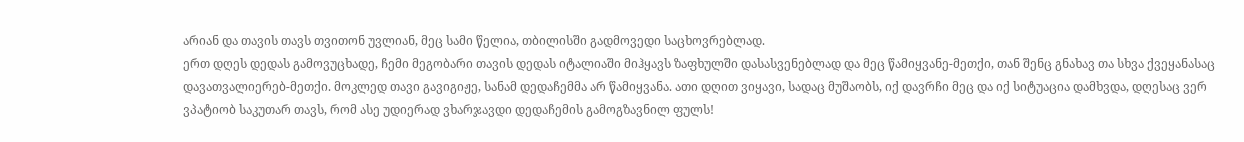არიან და თავის თავს თვითონ უვლიან, მეც სამი წელია, თბილისში გადმოვედი საცხოვრებლად.
ერთ დღეს დედას გამოვუცხადე, ჩემი მეგობარი თავის დედას იტალიაში მიჰყავს ზაფხულში დასასვენებლად და მეც წამიყვანე-მეთქი, თან შენც გნახავ თა სხვა ქვეყანასაც დავათვალიერებ-მეთქი. მოკლედ თავი გავიგიჟე, სანამ დედაჩემმა არ წამიყვანა. ათი დღით ვიყავი, სადაც მუშაობს, იქ დავრჩი მეც და იქ სიტუაცია დამხვდა, დღესაც ვერ ვპატიობ საკუთარ თავს, რომ ასე უდიერად ვხარჯავდი დედაჩემის გამოგზავნილ ფულს!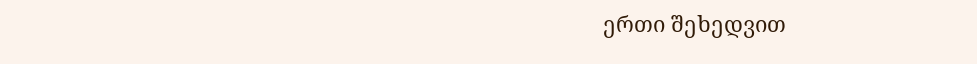ერთი შეხედვით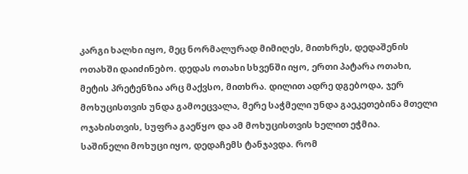კარგი ხალხი იყო, მეც ნორმალურად მიმიღეს, მითხრეს, დედაშენის ოთახში დაიძინებო. დედას ოთახი სხვენში იყო, ერთი პატარა ოთახი, მეტის პრეტენზია არც მაქვსო, მითხრა. დილით ადრე დგებოდა, ჯერ მოხუცისთვის უნდა გამოეცვალა, მერე საჭმელი უნდა გაეკეთებინა მთელი ოჯახისთვის, სუფრა გაეწყო და ამ მოხუცისთვის ხელით ეჭმია.
საშინელი მოხუცი იყო, დედაჩემს ტანჯავდა. რომ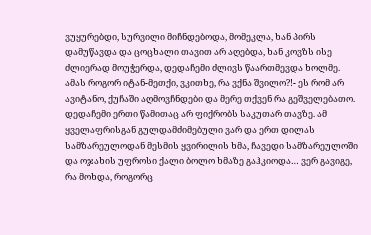ვუყურებდი, სურვილი მიჩნდებოდა, მომეკლა, ხან პირს დამუწავდა და ცოცხალი თავით არ აღებდა, ხან კოვზს ისე ძლიერად მოუჭერდა, დედაჩემი ძლივს წაართმევდა ხოლმე. ამას როგორ იტან-მეთქი, ვკითხე, რა ვქნა შვილო?!- ეს რომ არ ავიტანო, ქუჩაში აღმოვჩნდები და მერე თქვენ რა გეშველებათო.
დედაჩემი ერთი წამითაც არ ფიქრობს საკუთარ თავზე. ამ ყველაფრისგან გულდამძიმებული ვარ და ერთ დილას სამზარეულოდან მესმის ყვირილის ხმა, ჩავედი სამზარეულოში და ოჯახის უფროსი ქალი ბოლო ხმაზე გაჰკიოდა… ვერ გავიგე, რა მოხდა, როგორც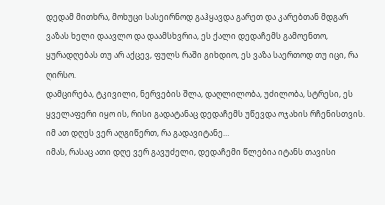დედამ მითხრა, მოხუცი სასეირნოდ გაჰყავდა გარეთ და კარებთან მდგარ ვაზას ხელი დაავლო და დაამსხვრია, ეს ქალი დედაჩემს გამოენთო, ყურადღებას თუ არ აქცევ, ფულს რაში გიხდიო, ეს ვაზა საერთოდ თუ იცი, რა ღირსო.
დამცირება, ტკივილი, ნერვების შლა, დაღლილობა, უძილობა, სტრესი, ეს ყველაფერი იყო ის, რისი გადატანაც დედაჩემს უწევდა ოჯახის რჩენისთვის. იმ ათ დღეს ვერ აღგიწერთ, რა გადავიტანე…
იმას, რასაც ათი დღე ვერ გავუძელი, დედაჩემი წლებია იტანს თავისი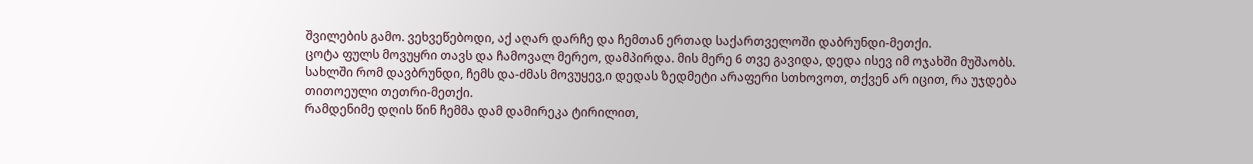შვილების გამო. ვეხვეწებოდი, აქ აღარ დარჩე და ჩემთან ერთად საქართველოში დაბრუნდი-მეთქი.
ცოტა ფულს მოვუყრი თავს და ჩამოვალ მერეო, დამპირდა. მის მერე 6 თვე გავიდა, დედა ისევ იმ ოჯახში მუშაობს.
სახლში რომ დავბრუნდი, ჩემს და-ძმას მოვუყევ,ი დედას ზედმეტი არაფერი სთხოვოთ, თქვენ არ იცით, რა უჯდება თითოეული თეთრი-მეთქი.
რამდენიმე დღის წინ ჩემმა დამ დამირეკა ტირილით,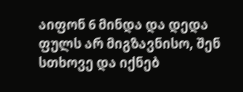აიფონ 6 მინდა და დედა ფულს არ მიგზავნისო, შენ სთხოვე და იქნებ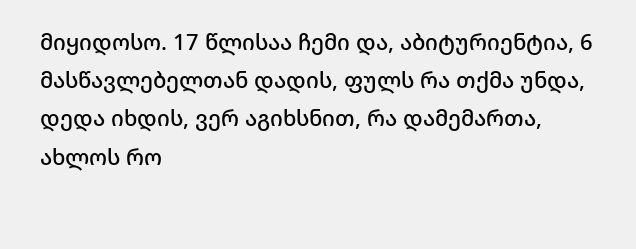მიყიდოსო. 17 წლისაა ჩემი და, აბიტურიენტია, 6 მასწავლებელთან დადის, ფულს რა თქმა უნდა, დედა იხდის, ვერ აგიხსნით, რა დამემართა, ახლოს რო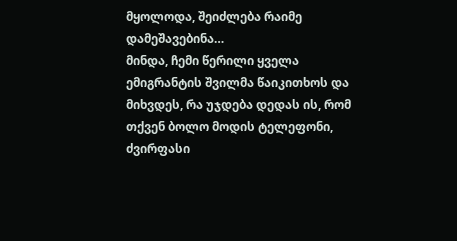მყოლოდა, შეიძლება რაიმე დამეშავებინა…
მინდა, ჩემი წერილი ყველა ემიგრანტის შვილმა წაიკითხოს და მიხვდეს, რა უჯდება დედას ის, რომ თქვენ ბოლო მოდის ტელეფონი, ძვირფასი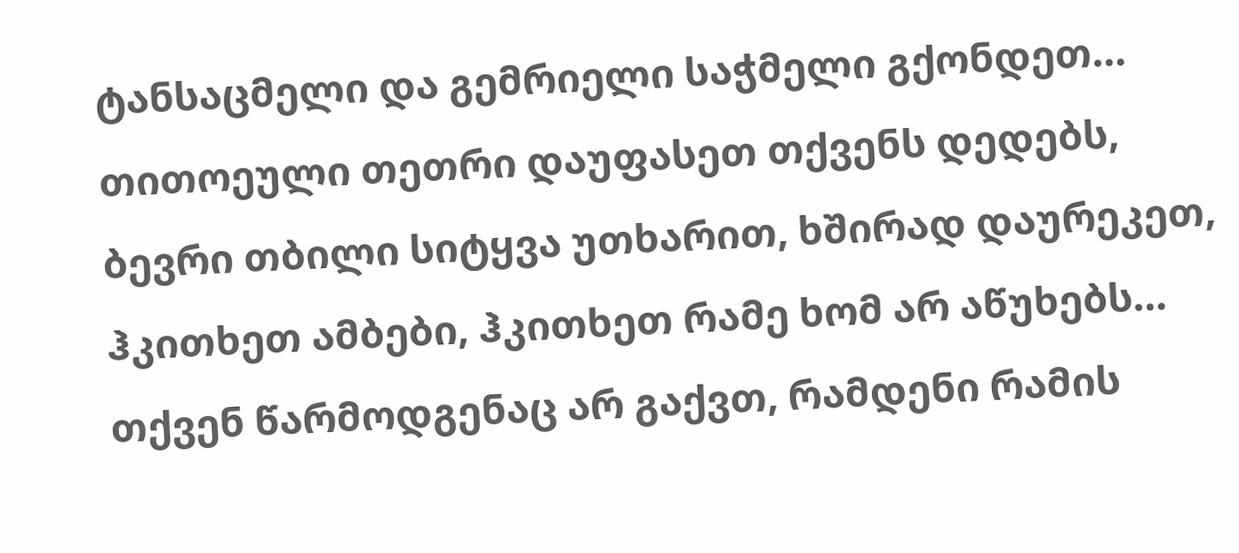ტანსაცმელი და გემრიელი საჭმელი გქონდეთ…
თითოეული თეთრი დაუფასეთ თქვენს დედებს, ბევრი თბილი სიტყვა უთხარით, ხშირად დაურეკეთ, ჰკითხეთ ამბები, ჰკითხეთ რამე ხომ არ აწუხებს… თქვენ წარმოდგენაც არ გაქვთ, რამდენი რამის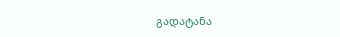გადატანა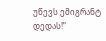უწევს ემიგრანტ დედას!”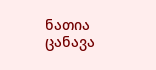ნათია ცანავა